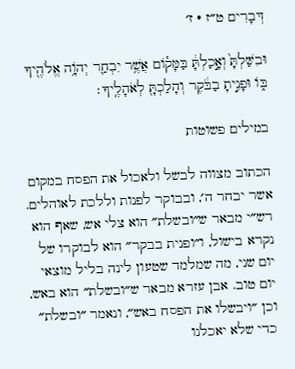דְּבָרִים ט״ז · ז׳

וּבִשַּׁלְתָּ֙ וְאָ֣כַלְתָּ֔ בַּמָּק֕וֹם אֲשֶׁ֥ר יִבְחַ֛ר יְהֹוָ֥ה אֱלֹהֶ֖יךָ בּ֑וֹ וּפָנִ֣יתָ בַבֹּ֔קֶר וְהָלַכְתָּ֖ לְאֹהָלֶֽיךָ׃

במילים פשוטות

הכתוב מצווה לבשל ולאכול את הפסח במקום אשר יבחר ה׳, ובבוקר לפנות וללכת לאוהלים. רש״י מבאר ש״ובשלת״ הוא צלי אש, שאף הוא נקרא בישול, ו״ופנית בבקר״ הוא לבוקרו של יום שני, מה שמלמד שטעון לינה בליל מוצאי יום טוב. אבן עזרא מבאר ש״ובשלת״ הוא באש, וכן ״ויבשלו את הפסח באש״, ונאמר ״ובשלת״ כדי שלא יאכלנו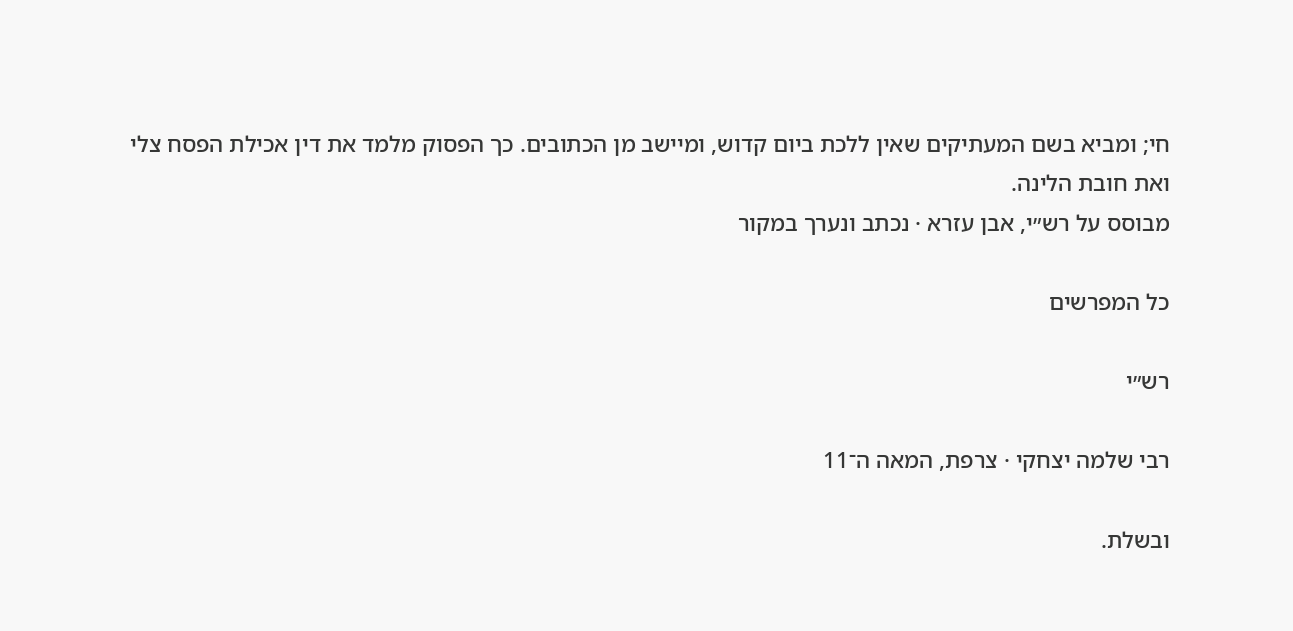חי; ומביא בשם המעתיקים שאין ללכת ביום קדוש, ומיישב מן הכתובים. כך הפסוק מלמד את דין אכילת הפסח צלי ואת חובת הלינה.
מבוסס על רש״י, אבן עזרא · נכתב ונערך במקור

כל המפרשים

רש״י

רבי שלמה יצחקי · צרפת, המאה ה־11

ובשלת.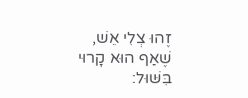זֶהוּ צְלִי אֵשׁ, שֶׁאַף הוּא קָרוּי בִּשּׁוּל: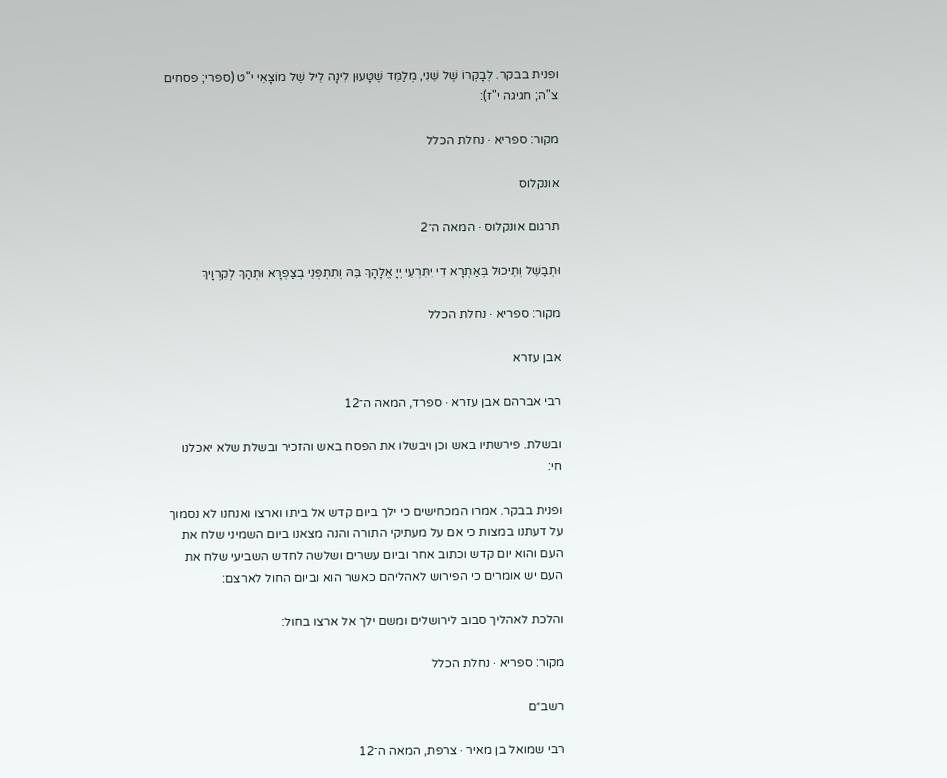ופנית בבקר. לְבָקְרוֹ שֶׁל שֵׁנִי, מְלַמֵּד שֶׁטָּעוּן לִינָה לֵיל שֶׁל מוֹצָאֵי י"ט (ספרי; פסחים צ"ה; חגיגה י"ז):

מקור: ספריא · נחלת הכלל

אונקלוס

תרגום אונקלוס · המאה ה־2

וּתְבַשֵׁל וְתֵיכוּל בְּאַתְרָא דִי יִתִּרְעֵי יְיָ אֱלָהָךְ בֵּהּ וְתִתְפְּנֵי בְצַפְרָא וּתְהַךְ לְקִרְוָיךְ

מקור: ספריא · נחלת הכלל

אבן עזרא

רבי אברהם אבן עזרא · ספרד, המאה ה־12

ובשלת. פירשתיו באש וכן ויבשלו את הפסח באש והזכיר ובשלת שלא יאכלנו חי:

ופנית בבקר. אמרו המכחישים כי ילך ביום קדש אל ביתו וארצו ואנחנו לא נסמוך על דעתנו במצות כי אם על מעתיקי התורה והנה מצאנו ביום השמיני שלח את העם והוא יום קדש וכתוב אחר וביום עשרים ושלשה לחדש השביעי שלח את העם יש אומרים כי הפירוש לאהליהם כאשר הוא וביום החול לארצם:

והלכת לאהליך סבוב לירושלים ומשם ילך אל ארצו בחול:

מקור: ספריא · נחלת הכלל

רשב״ם

רבי שמואל בן מאיר · צרפת, המאה ה־12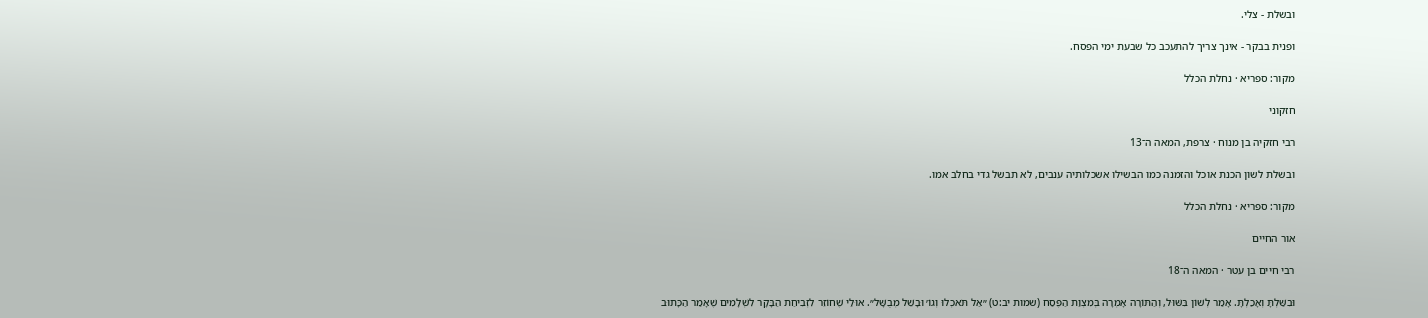ובשלת - צלי.

ופנית בבקר - אינך צריך להתעכב כל שבעת ימי הפסח.

מקור: ספריא · נחלת הכלל

חזקוני

רבי חזקיה בן מנוח · צרפת, המאה ה־13

ובשלת לשון הכנת אוכל והזמנה כמו הבשילו אשכלותיה ענבים, לא תבשל גדי בחלב אמו.

מקור: ספריא · נחלת הכלל

אור החיים

רבי חיים בן עטר · המאה ה־18

וּבִשַּׁלְתָּ וְאָכַלְתָּ. אָמַר לְשׁוֹן בִּשּׁוּל, וְהַתּוֹרָה אָמְרָה בְּמִצְוַת הַפֶּסַח (שמות יב:ט) ״אַל תֹּאכְלוּ וְגוֹ׳ וּבָשֵׁל מְבֻשָּׁל״. אוּלַי שֶׁחוֹזֵר לִזְבִיחַת הַבָּקָר לִשְׁלָמִים שֶׁאָמַר הַכָּתוּב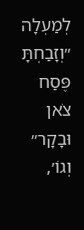לְמַעְלָה ״וְזָבַחְתָּ פֶּסַח צֹאן וּבָקָר״ וְגוֹ׳,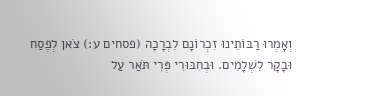וְאָמְרוּ רַבּוֹתֵינוּ זִכְרוֹנָם לִבְרָכָה (פסחים ע:) צֹאן לְפֶסַח וּבָקָר לִשְׁלָמִים. וּבְחִבּוּרִי פְּרִי תֹּאַר עַל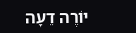יוֹרֶה דֵעָה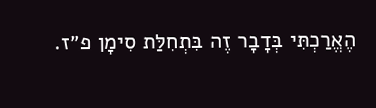הֶאֱרַכְתִּי בְּדָבָר זֶה בִּתְחִלַּת סִימָן פ״ז.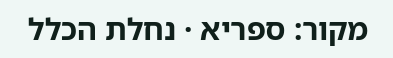מקור: ספריא · נחלת הכלל